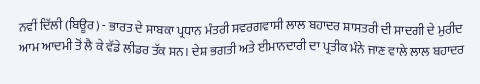ਨਵੀਂ ਦਿੱਲੀ (ਬਿਊਰ) - ਭਾਰਤ ਦੇ ਸਾਬਕਾ ਪ੍ਰਧਾਨ ਮੰਤਰੀ ਸਵਰਗਵਾਸੀ ਲਾਲ ਬਹਾਦਰ ਸ਼ਾਸਤਰੀ ਦੀ ਸਾਦਗੀ ਦੇ ਮੁਰੀਦ ਆਮ ਆਦਮੀ ਤੋਂ ਲੈ ਕੇ ਵੱਡੇ ਲੀਡਰ ਤੱਕ ਸਨ। ਦੇਸ਼ ਭਗਤੀ ਅਤੇ ਈਮਾਨਦਾਰੀ ਦਾ ਪ੍ਰਤੀਕ ਮੰਨੇ ਜਾਣ ਵਾਲੇ ਲਾਲ ਬਹਾਦਰ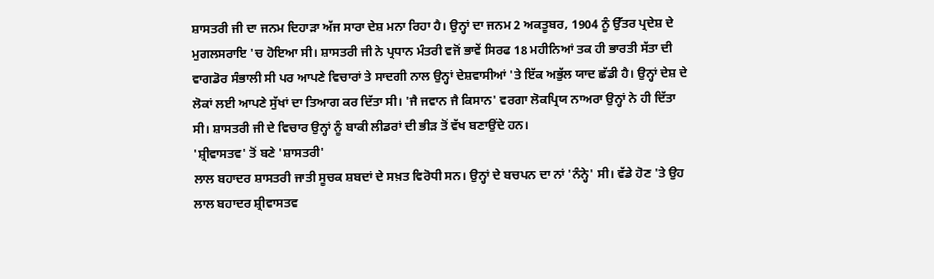ਸ਼ਾਸਤਰੀ ਜੀ ਦਾ ਜਨਮ ਦਿਹਾੜਾ ਅੱਜ ਸਾਰਾ ਦੇਸ਼ ਮਨਾ ਰਿਹਾ ਹੈ। ਉਨ੍ਹਾਂ ਦਾ ਜਨਮ 2 ਅਕਤੂਬਰ, 1904 ਨੂੰ ਉੱਤਰ ਪ੍ਰਦੇਸ਼ ਦੇ ਮੁਗਲਸਰਾਇ 'ਚ ਹੋਇਆ ਸੀ। ਸ਼ਾਸਤਰੀ ਜੀ ਨੇ ਪ੍ਰਧਾਨ ਮੰਤਰੀ ਵਜੋਂ ਭਾਵੇਂ ਸਿਰਫ 18 ਮਹੀਨਿਆਂ ਤਕ ਹੀ ਭਾਰਤੀ ਸੱਤਾ ਦੀ ਵਾਗਡੋਰ ਸੰਭਾਲੀ ਸੀ ਪਰ ਆਪਣੇ ਵਿਚਾਰਾਂ ਤੇ ਸਾਦਗੀ ਨਾਲ ਉਨ੍ਹਾਂ ਦੇਸ਼ਵਾਸੀਆਂ 'ਤੇ ਇੱਕ ਅਭੁੱਲ ਯਾਦ ਛੱਡੀ ਹੈ। ਉਨ੍ਹਾਂ ਦੇਸ਼ ਦੇ ਲੋਕਾਂ ਲਈ ਆਪਣੇ ਸੁੱਖਾਂ ਦਾ ਤਿਆਗ ਕਰ ਦਿੱਤਾ ਸੀ। 'ਜੈ ਜਵਾਨ ਜੈ ਕਿਸਾਨ' ਵਰਗਾ ਲੋਕਪ੍ਰਿਯ ਨਾਅਰਾ ਉਨ੍ਹਾਂ ਨੇ ਹੀ ਦਿੱਤਾ ਸੀ। ਸ਼ਾਸਤਰੀ ਜੀ ਦੇ ਵਿਚਾਰ ਉਨ੍ਹਾਂ ਨੂੰ ਬਾਕੀ ਲੀਡਰਾਂ ਦੀ ਭੀੜ ਤੋਂ ਵੱਖ ਬਣਾਉਂਦੇ ਹਨ।
'ਸ਼੍ਰੀਵਾਸਤਵ' ਤੋਂ ਬਣੇ 'ਸ਼ਾਸਤਰੀ'
ਲਾਲ ਬਹਾਦਰ ਸ਼ਾਸਤਰੀ ਜਾਤੀ ਸੂਚਕ ਸ਼ਬਦਾਂ ਦੇ ਸਖ਼ਤ ਵਿਰੋਧੀ ਸਨ। ਉਨ੍ਹਾਂ ਦੇ ਬਚਪਨ ਦਾ ਨਾਂ 'ਨੰਨ੍ਹੇ' ਸੀ। ਵੱਡੇ ਹੋਣ 'ਤੇ ਉਹ ਲਾਲ ਬਹਾਦਰ ਸ਼੍ਰੀਵਾਸਤਵ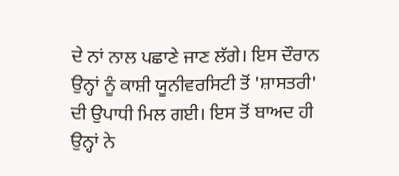ਦੇ ਨਾਂ ਨਾਲ ਪਛਾਣੇ ਜਾਣ ਲੱਗੇ। ਇਸ ਦੌਰਾਨ ਉਨ੍ਹਾਂ ਨੂੰ ਕਾਸ਼ੀ ਯੂਨੀਵਰਸਿਟੀ ਤੋਂ 'ਸ਼ਾਸਤਰੀ' ਦੀ ਉਪਾਧੀ ਮਿਲ ਗਈ। ਇਸ ਤੋਂ ਬਾਅਦ ਹੀ ਉਨ੍ਹਾਂ ਨੇ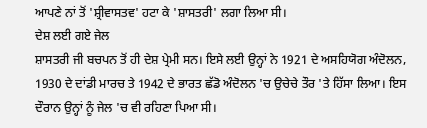ਆਪਣੇ ਨਾਂ ਤੋਂ 'ਸ਼੍ਰੀਵਾਸਤਵ' ਹਟਾ ਕੇ 'ਸ਼ਾਸਤਰੀ' ਲਗਾ ਲਿਆ ਸੀ।
ਦੇਸ਼ ਲਈ ਗਏ ਜੇਲ
ਸ਼ਾਸਤਰੀ ਜੀ ਬਚਪਨ ਤੋਂ ਹੀ ਦੇਸ਼ ਪ੍ਰੇਮੀ ਸਨ। ਇਸੇ ਲਈ ਉਨ੍ਹਾਂ ਨੇ 1921 ਦੇ ਅਸਹਿਯੋਗ ਅੰਦੋਲਨ, 1930 ਦੇ ਦਾਂਡੀ ਮਾਰਚ ਤੇ 1942 ਦੇ ਭਾਰਤ ਛੱਡੋ ਅੰਦੋਲਨ 'ਚ ਉਚੇਚੇ ਤੌਰ 'ਤੇ ਹਿੱਸਾ ਲਿਆ। ਇਸ ਦੌਰਾਨ ਉਨ੍ਹਾਂ ਨੂੰ ਜੇਲ 'ਚ ਵੀ ਰਹਿਣਾ ਪਿਆ ਸੀ।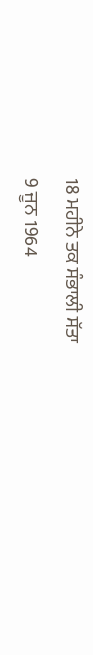18 ਮਹੀਨੇ ਤਕ ਸੰਭਾਲੀ ਸੱਤਾ
9 ਜੂਨ 1964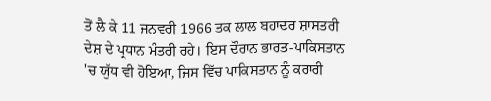ਤੋਂ ਲੈ ਕੇ 11 ਜਨਵਰੀ 1966 ਤਕ ਲਾਲ ਬਹਾਦਰ ਸ਼ਾਸਤਰੀ ਦੇਸ਼ ਦੇ ਪ੍ਰਧਾਨ ਮੰਤਰੀ ਰਹੇ। ਇਸ ਦੌਰਾਨ ਭਾਰਤ-ਪਾਕਿਸਤਾਨ 'ਚ ਯੁੱਧ ਵੀ ਹੋਇਆ, ਜਿਸ ਵਿੱਚ ਪਾਕਿਸਤਾਨ ਨੂੰ ਕਰਾਰੀ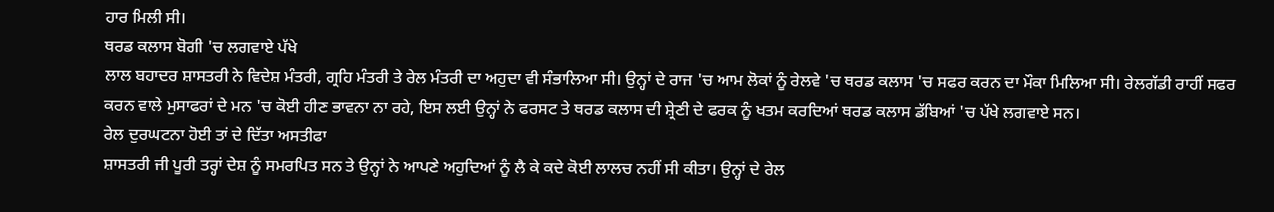ਹਾਰ ਮਿਲੀ ਸੀ।
ਥਰਡ ਕਲਾਸ ਬੋਗੀ 'ਚ ਲਗਵਾਏ ਪੱਖੇ
ਲਾਲ ਬਹਾਦਰ ਸ਼ਾਸਤਰੀ ਨੇ ਵਿਦੇਸ਼ ਮੰਤਰੀ, ਗ੍ਰਹਿ ਮੰਤਰੀ ਤੇ ਰੇਲ ਮੰਤਰੀ ਦਾ ਅਹੁਦਾ ਵੀ ਸੰਭਾਲਿਆ ਸੀ। ਉਨ੍ਹਾਂ ਦੇ ਰਾਜ 'ਚ ਆਮ ਲੋਕਾਂ ਨੂੰ ਰੇਲਵੇ 'ਚ ਥਰਡ ਕਲਾਸ 'ਚ ਸਫਰ ਕਰਨ ਦਾ ਮੌਕਾ ਮਿਲਿਆ ਸੀ। ਰੇਲਗੱਡੀ ਰਾਹੀਂ ਸਫਰ ਕਰਨ ਵਾਲੇ ਮੁਸਾਫਰਾਂ ਦੇ ਮਨ 'ਚ ਕੋਈ ਹੀਣ ਭਾਵਨਾ ਨਾ ਰਹੇ, ਇਸ ਲਈ ਉਨ੍ਹਾਂ ਨੇ ਫਰਸਟ ਤੇ ਥਰਡ ਕਲਾਸ ਦੀ ਸ਼੍ਰੇਣੀ ਦੇ ਫਰਕ ਨੂੰ ਖਤਮ ਕਰਦਿਆਂ ਥਰਡ ਕਲਾਸ ਡੱਬਿਆਂ 'ਚ ਪੱਖੇ ਲਗਵਾਏ ਸਨ।
ਰੇਲ ਦੁਰਘਟਨਾ ਹੋਈ ਤਾਂ ਦੇ ਦਿੱਤਾ ਅਸਤੀਫਾ
ਸ਼ਾਸਤਰੀ ਜੀ ਪੂਰੀ ਤਰ੍ਹਾਂ ਦੇਸ਼ ਨੂੰ ਸਮਰਪਿਤ ਸਨ ਤੇ ਉਨ੍ਹਾਂ ਨੇ ਆਪਣੇ ਅਹੁਦਿਆਂ ਨੂੰ ਲੈ ਕੇ ਕਦੇ ਕੋਈ ਲਾਲਚ ਨਹੀਂ ਸੀ ਕੀਤਾ। ਉਨ੍ਹਾਂ ਦੇ ਰੇਲ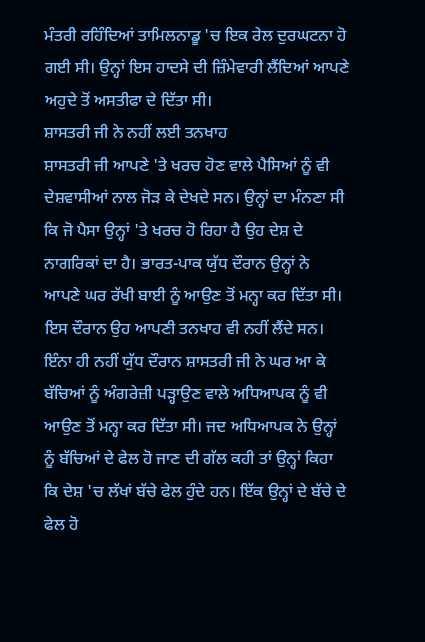ਮੰਤਰੀ ਰਹਿੰਦਿਆਂ ਤਾਮਿਲਨਾਡੂ 'ਚ ਇਕ ਰੇਲ ਦੁਰਘਟਨਾ ਹੋ ਗਈ ਸੀ। ਉਨ੍ਹਾਂ ਇਸ ਹਾਦਸੇ ਦੀ ਜ਼ਿੰਮੇਵਾਰੀ ਲੈਂਦਿਆਂ ਆਪਣੇ ਅਹੁਦੇ ਤੋਂ ਅਸਤੀਫਾ ਦੇ ਦਿੱਤਾ ਸੀ।
ਸ਼ਾਸਤਰੀ ਜੀ ਨੇ ਨਹੀਂ ਲਈ ਤਨਖਾਹ
ਸ਼ਾਸਤਰੀ ਜੀ ਆਪਣੇ 'ਤੇ ਖਰਚ ਹੋਣ ਵਾਲੇ ਪੈਸਿਆਂ ਨੂੰ ਵੀ ਦੇਸ਼ਵਾਸੀਆਂ ਨਾਲ ਜੋੜ ਕੇ ਦੇਖਦੇ ਸਨ। ਉਨ੍ਹਾਂ ਦਾ ਮੰਨਣਾ ਸੀ ਕਿ ਜੋ ਪੈਸਾ ਉਨ੍ਹਾਂ 'ਤੇ ਖਰਚ ਹੋ ਰਿਹਾ ਹੈ ਉਹ ਦੇਸ਼ ਦੇ ਨਾਗਰਿਕਾਂ ਦਾ ਹੈ। ਭਾਰਤ-ਪਾਕ ਯੁੱਧ ਦੌਰਾਨ ਉਨ੍ਹਾਂ ਨੇ ਆਪਣੇ ਘਰ ਰੱਖੀ ਬਾਈ ਨੂੰ ਆਉਣ ਤੋਂ ਮਨ੍ਹਾ ਕਰ ਦਿੱਤਾ ਸੀ। ਇਸ ਦੌਰਾਨ ਉਹ ਆਪਣੀ ਤਨਖਾਹ ਵੀ ਨਹੀਂ ਲੈਂਦੇ ਸਨ।
ਇੰਨਾ ਹੀ ਨਹੀਂ ਯੁੱਧ ਦੌਰਾਨ ਸ਼ਾਸਤਰੀ ਜੀ ਨੇ ਘਰ ਆ ਕੇ ਬੱਚਿਆਂ ਨੂੰ ਅੰਗਰੇਜ਼ੀ ਪੜ੍ਹਾਉਣ ਵਾਲੇ ਅਧਿਆਪਕ ਨੂੰ ਵੀ ਆਉਣ ਤੋਂ ਮਨ੍ਹਾ ਕਰ ਦਿੱਤਾ ਸੀ। ਜਦ ਅਧਿਆਪਕ ਨੇ ਉਨ੍ਹਾਂ ਨੂੰ ਬੱਚਿਆਂ ਦੇ ਫੇਲ ਹੋ ਜਾਣ ਦੀ ਗੱਲ ਕਹੀ ਤਾਂ ਉਨ੍ਹਾਂ ਕਿਹਾ ਕਿ ਦੇਸ਼ 'ਚ ਲੱਖਾਂ ਬੱਚੇ ਫੇਲ ਹੁੰਦੇ ਹਨ। ਇੱਕ ਉਨ੍ਹਾਂ ਦੇ ਬੱਚੇ ਦੇ ਫੇਲ ਹੋ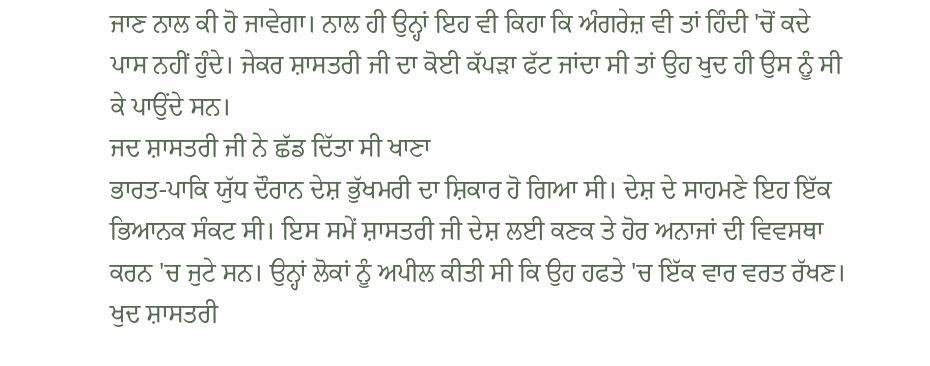ਜਾਣ ਨਾਲ ਕੀ ਹੋ ਜਾਵੇਗਾ। ਨਾਲ ਹੀ ਉਨ੍ਹਾਂ ਇਹ ਵੀ ਕਿਹਾ ਕਿ ਅੰਗਰੇਜ਼ ਵੀ ਤਾਂ ਹਿੰਦੀ 'ਚੋਂ ਕਦੇ ਪਾਸ ਨਹੀਂ ਹੁੰਦੇ। ਜੇਕਰ ਸ਼ਾਸਤਰੀ ਜੀ ਦਾ ਕੋਈ ਕੱਪੜਾ ਫੱਟ ਜਾਂਦਾ ਸੀ ਤਾਂ ਉਹ ਖੁਦ ਹੀ ਉਸ ਨੂੰ ਸੀ ਕੇ ਪਾਉਂਦੇ ਸਨ।
ਜਦ ਸ਼ਾਸਤਰੀ ਜੀ ਨੇ ਛੱਡ ਦਿੱਤਾ ਸੀ ਖਾਣਾ
ਭਾਰਤ-ਪਾਕਿ ਯੁੱਧ ਦੌਰਾਨ ਦੇਸ਼ ਭੁੱਖਮਰੀ ਦਾ ਸ਼ਿਕਾਰ ਹੋ ਗਿਆ ਸੀ। ਦੇਸ਼ ਦੇ ਸਾਹਮਣੇ ਇਹ ਇੱਕ ਭਿਆਨਕ ਸੰਕਟ ਸੀ। ਇਸ ਸਮੇਂ ਸ਼ਾਸਤਰੀ ਜੀ ਦੇਸ਼ ਲਈ ਕਣਕ ਤੇ ਹੋਰ ਅਨਾਜਾਂ ਦੀ ਵਿਵਸਥਾ ਕਰਨ 'ਚ ਜੁਟੇ ਸਨ। ਉਨ੍ਹਾਂ ਲੋਕਾਂ ਨੂੰ ਅਪੀਲ ਕੀਤੀ ਸੀ ਕਿ ਉਹ ਹਫਤੇ 'ਚ ਇੱਕ ਵਾਰ ਵਰਤ ਰੱਖਣ। ਖੁਦ ਸ਼ਾਸਤਰੀ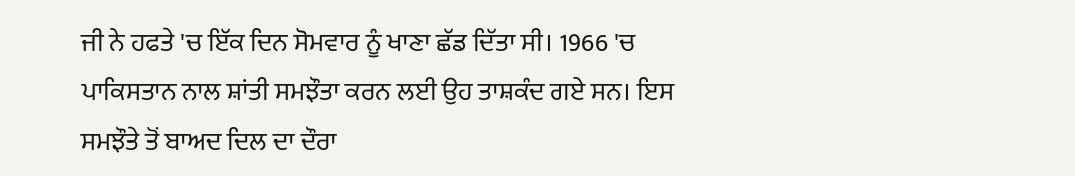ਜੀ ਨੇ ਹਫਤੇ 'ਚ ਇੱਕ ਦਿਨ ਸੋਮਵਾਰ ਨੂੰ ਖਾਣਾ ਛੱਡ ਦਿੱਤਾ ਸੀ। 1966 'ਚ ਪਾਕਿਸਤਾਨ ਨਾਲ ਸ਼ਾਂਤੀ ਸਮਝੌਤਾ ਕਰਨ ਲਈ ਉਹ ਤਾਸ਼ਕੰਦ ਗਏ ਸਨ। ਇਸ ਸਮਝੌਤੇ ਤੋਂ ਬਾਅਦ ਦਿਲ ਦਾ ਦੌਰਾ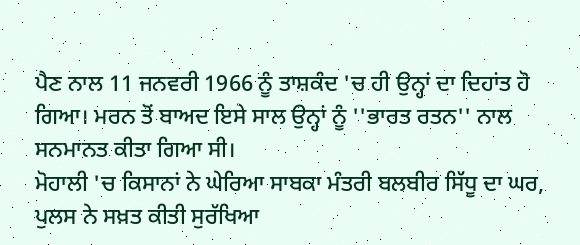ਪੈਣ ਨਾਲ 11 ਜਨਵਰੀ 1966 ਨੂੰ ਤਾਸ਼ਕੰਦ 'ਚ ਹੀ ਉਨ੍ਹਾਂ ਦਾ ਦਿਹਾਂਤ ਹੋ ਗਿਆ। ਮਰਨ ਤੋਂ ਬਾਅਦ ਇਸੇ ਸਾਲ ਉਨ੍ਹਾਂ ਨੂੰ ''ਭਾਰਤ ਰਤਨ'' ਨਾਲ ਸਨਮਾਨਤ ਕੀਤਾ ਗਿਆ ਸੀ।
ਮੋਹਾਲੀ 'ਚ ਕਿਸਾਨਾਂ ਨੇ ਘੇਰਿਆ ਸਾਬਕਾ ਮੰਤਰੀ ਬਲਬੀਰ ਸਿੱਧੂ ਦਾ ਘਰ, ਪੁਲਸ ਨੇ ਸਖ਼ਤ ਕੀਤੀ ਸੁਰੱਖਿਆ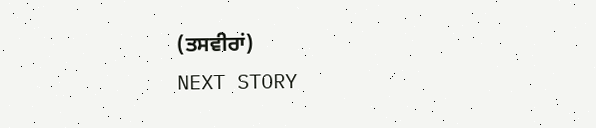(ਤਸਵੀਰਾਂ)
NEXT STORY